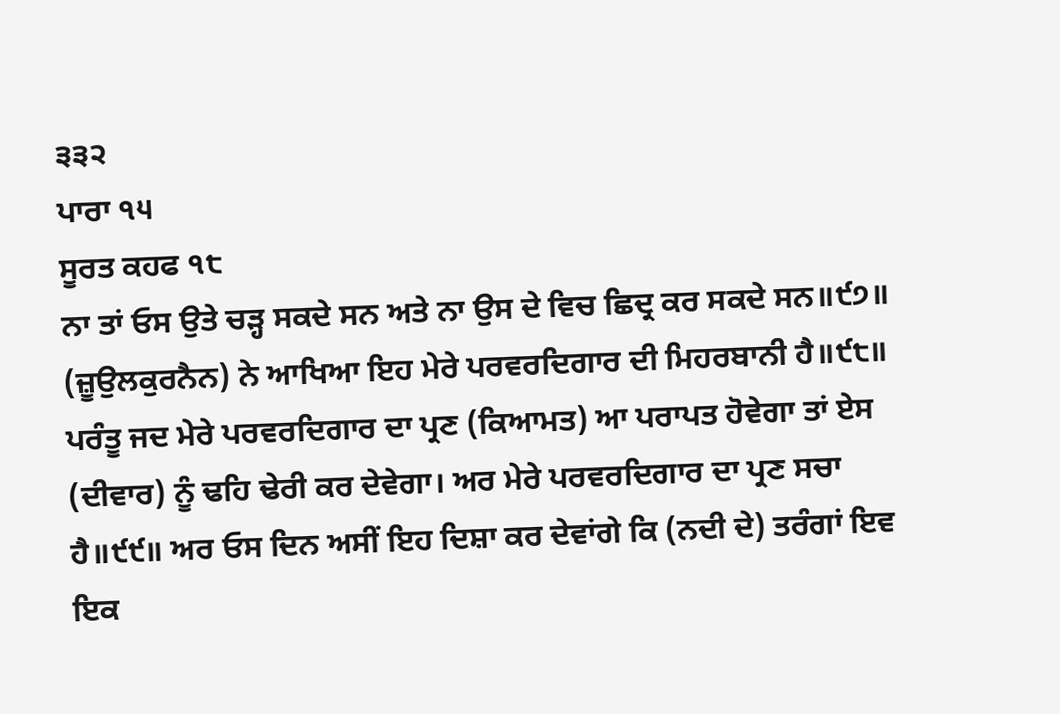੩੩੨
ਪਾਰਾ ੧੫
ਸੂਰਤ ਕਹਫ ੧੮
ਨਾ ਤਾਂ ਓਸ ਉਤੇ ਚੜ੍ਹ ਸਕਦੇ ਸਨ ਅਤੇ ਨਾ ਉਸ ਦੇ ਵਿਚ ਛਿਦ੍ਰ ਕਰ ਸਕਦੇ ਸਨ॥੯੭॥ (ਜ਼ੂਉਲਕੁਰਨੈਨ) ਨੇ ਆਖਿਆ ਇਹ ਮੇਰੇ ਪਰਵਰਦਿਗਾਰ ਦੀ ਮਿਹਰਬਾਨੀ ਹੈ॥੯੮॥ ਪਰੰਤੂ ਜਦ ਮੇਰੇ ਪਰਵਰਦਿਗਾਰ ਦਾ ਪ੍ਰਣ (ਕਿਆਮਤ) ਆ ਪਰਾਪਤ ਹੋਵੇਗਾ ਤਾਂ ਏਸ (ਦੀਵਾਰ) ਨੂੰ ਢਹਿ ਢੇਰੀ ਕਰ ਦੇਵੇਗਾ। ਅਰ ਮੇਰੇ ਪਰਵਰਦਿਗਾਰ ਦਾ ਪ੍ਰਣ ਸਚਾ ਹੈ॥੯੯॥ ਅਰ ਓਸ ਦਿਨ ਅਸੀਂ ਇਹ ਦਿਸ਼ਾ ਕਰ ਦੇਵਾਂਗੇ ਕਿ (ਨਦੀ ਦੇ) ਤਰੰਗਾਂ ਇਵ ਇਕ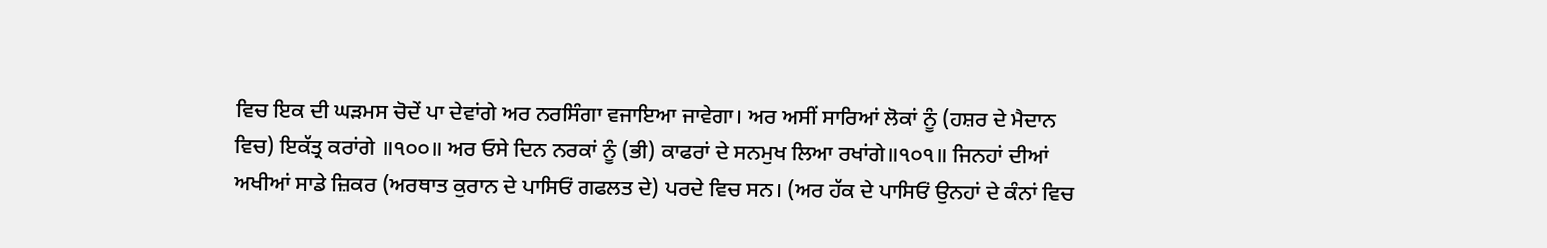ਵਿਚ ਇਕ ਦੀ ਘੜਮਸ ਚੋਦੇਂ ਪਾ ਦੇਵਾਂਗੇ ਅਰ ਨਰਸਿੰਗਾ ਵਜਾਇਆ ਜਾਵੇਗਾ। ਅਰ ਅਸੀਂ ਸਾਰਿਆਂ ਲੋਕਾਂ ਨੂੰ (ਹਸ਼ਰ ਦੇ ਮੈਦਾਨ ਵਿਚ) ਇਕੱਤ੍ਰ ਕਰਾਂਗੇ ॥੧੦੦॥ ਅਰ ਓਸੇ ਦਿਨ ਨਰਕਾਂ ਨੂੰ (ਭੀ) ਕਾਫਰਾਂ ਦੇ ਸਨਮੁਖ ਲਿਆ ਰਖਾਂਗੇ॥੧੦੧॥ ਜਿਨਹਾਂ ਦੀਆਂ ਅਖੀਆਂ ਸਾਡੇ ਜ਼ਿਕਰ (ਅਰਥਾਤ ਕੁਰਾਨ ਦੇ ਪਾਸਿਓਂ ਗਫਲਤ ਦੇ) ਪਰਦੇ ਵਿਚ ਸਨ। (ਅਰ ਹੱਕ ਦੇ ਪਾਸਿਓਂ ਉਨਹਾਂ ਦੇ ਕੰਨਾਂ ਵਿਚ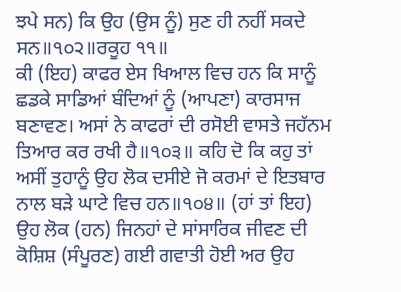ਝਪੇ ਸਨ) ਕਿ ਉਹ (ਉਸ ਨੂੰ) ਸੁਣ ਹੀ ਨਹੀਂ ਸਕਦੇ ਸਨ॥੧੦੨॥ਰਕੂਹ ੧੧॥
ਕੀ (ਇਹ) ਕਾਫਰ ਏਸ ਖਿਆਲ ਵਿਚ ਹਨ ਕਿ ਸਾਨੂੰ ਛਡਕੇ ਸਾਡਿਆਂ ਬੰਦਿਆਂ ਨੂੰ (ਆਪਣਾ) ਕਾਰਸਾਜ ਬਣਾਵਣ। ਅਸਾਂ ਨੇ ਕਾਫਰਾਂ ਦੀ ਰਸੋਈ ਵਾਸਤੇ ਜਹੱਨਮ ਤਿਆਰ ਕਰ ਰਖੀ ਹੈ॥੧੦੩॥ ਕਹਿ ਦੋ ਕਿ ਕਹੁ ਤਾਂ ਅਸੀਂ ਤੁਹਾਨੂੰ ਉਹ ਲੋਕ ਦਸੀਏ ਜੋ ਕਰਮਾਂ ਦੇ ਇਤਬਾਰ ਨਾਲ ਬੜੇ ਘਾਟੇ ਵਿਚ ਹਨ॥੧੦੪॥ (ਹਾਂ ਤਾਂ ਇਹ) ਉਹ ਲੋਕ (ਹਨ) ਜਿਨਹਾਂ ਦੇ ਸਾਂਸਾਰਿਕ ਜੀਵਣ ਦੀ ਕੋਸ਼ਿਸ਼ (ਸੰਪੂਰਣ) ਗਈ ਗਵਾਤੀ ਹੋਈ ਅਰ ਉਹ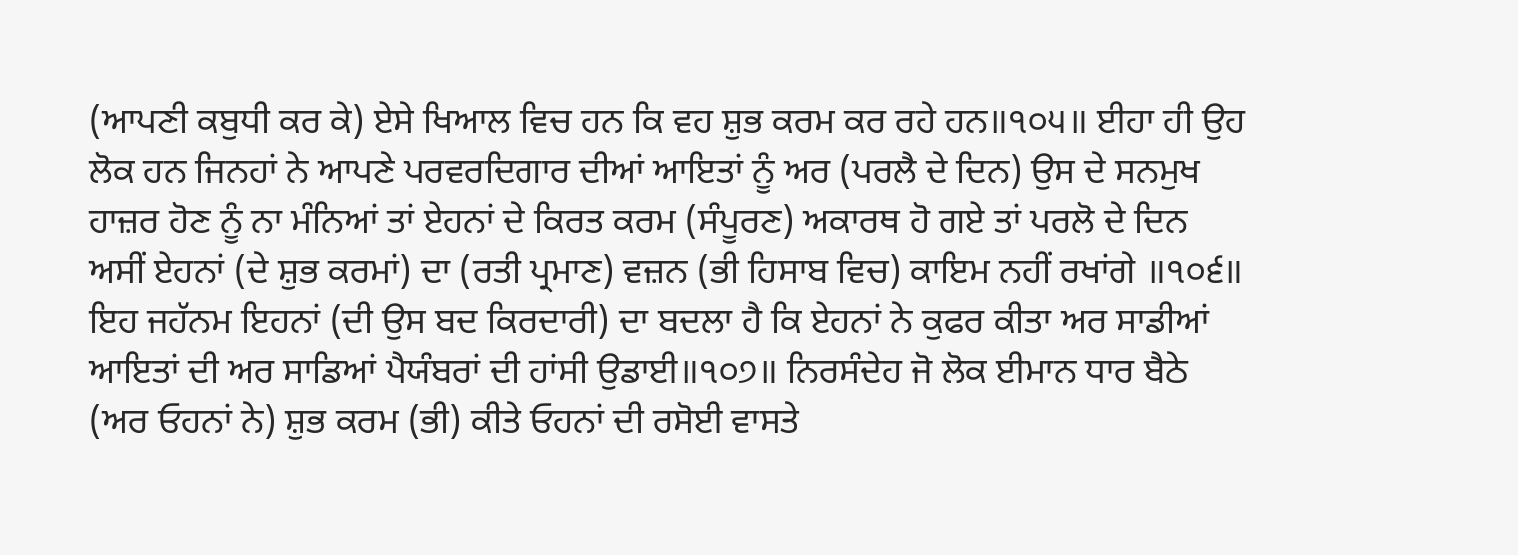(ਆਪਣੀ ਕਬੁਧੀ ਕਰ ਕੇ) ਏਸੇ ਖਿਆਲ ਵਿਚ ਹਨ ਕਿ ਵਹ ਸ਼ੁਭ ਕਰਮ ਕਰ ਰਹੇ ਹਨ॥੧੦੫॥ ਈਹਾ ਹੀ ਉਹ ਲੋਕ ਹਨ ਜਿਨਹਾਂ ਨੇ ਆਪਣੇ ਪਰਵਰਦਿਗਾਰ ਦੀਆਂ ਆਇਤਾਂ ਨੂੰ ਅਰ (ਪਰਲੈ ਦੇ ਦਿਨ) ਉਸ ਦੇ ਸਨਮੁਖ ਹਾਜ਼ਰ ਹੋਣ ਨੂੰ ਨਾ ਮੰਨਿਆਂ ਤਾਂ ਏਹਨਾਂ ਦੇ ਕਿਰਤ ਕਰਮ (ਸੰਪੂਰਣ) ਅਕਾਰਥ ਹੋ ਗਏ ਤਾਂ ਪਰਲੋ ਦੇ ਦਿਨ ਅਸੀਂ ਏਹਨਾਂ (ਦੇ ਸ਼ੁਭ ਕਰਮਾਂ) ਦਾ (ਰਤੀ ਪ੍ਰਮਾਣ) ਵਜ਼ਨ (ਭੀ ਹਿਸਾਬ ਵਿਚ) ਕਾਇਮ ਨਹੀਂ ਰਖਾਂਗੇ ॥੧੦੬॥ ਇਹ ਜਹੱਨਮ ਇਹਨਾਂ (ਦੀ ਉਸ ਬਦ ਕਿਰਦਾਰੀ) ਦਾ ਬਦਲਾ ਹੈ ਕਿ ਏਹਨਾਂ ਨੇ ਕੁਫਰ ਕੀਤਾ ਅਰ ਸਾਡੀਆਂ ਆਇਤਾਂ ਦੀ ਅਰ ਸਾਡਿਆਂ ਪੈਯੰਬਰਾਂ ਦੀ ਹਾਂਸੀ ਉਡਾਈ॥੧੦੭॥ ਨਿਰਸੰਦੇਹ ਜੋ ਲੋਕ ਈਮਾਨ ਧਾਰ ਬੈਠੇ (ਅਰ ਓਹਨਾਂ ਨੇ) ਸ਼ੁਭ ਕਰਮ (ਭੀ) ਕੀਤੇ ਓਹਨਾਂ ਦੀ ਰਸੋਈ ਵਾਸਤੇ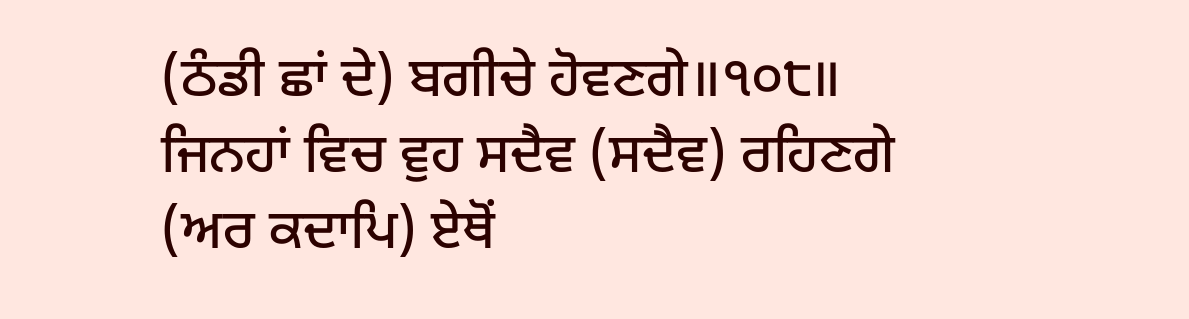(ਠੰਡੀ ਛਾਂ ਦੇ) ਬਗੀਚੇ ਹੋਵਣਗੇ॥੧੦੮॥ ਜਿਨਹਾਂ ਵਿਚ ਵੁਹ ਸਦੈਵ (ਸਦੈਵ) ਰਹਿਣਗੇ (ਅਰ ਕਦਾਪਿ) ਏਥੋਂ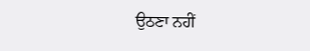ਉਠਣਾ ਨਹੀਂ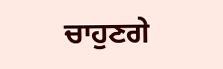ਚਾਹੁਣਗੇ